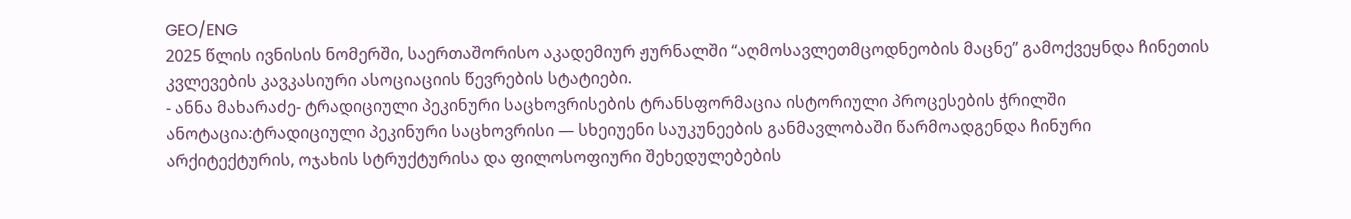GEO/ENG
2025 წლის ივნისის ნომერში, საერთაშორისო აკადემიურ ჟურნალში “აღმოსავლეთმცოდნეობის მაცნე” გამოქვეყნდა ჩინეთის კვლევების კავკასიური ასოციაციის წევრების სტატიები.
- ანნა მახარაძე- ტრადიციული პეკინური საცხოვრისების ტრანსფორმაცია ისტორიული პროცესების ჭრილში
ანოტაცია:ტრადიციული პეკინური საცხოვრისი — სხეიუენი საუკუნეების განმავლობაში წარმოადგენდა ჩინური არქიტექტურის, ოჯახის სტრუქტურისა და ფილოსოფიური შეხედულებების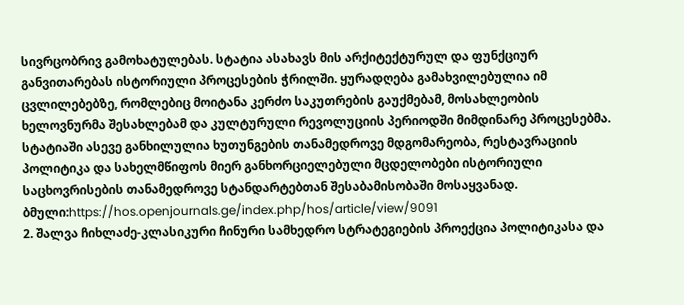სივრცობრივ გამოხატულებას. სტატია ასახავს მის არქიტექტურულ და ფუნქციურ განვითარებას ისტორიული პროცესების ჭრილში. ყურადღება გამახვილებულია იმ ცვლილებებზე, რომლებიც მოიტანა კერძო საკუთრების გაუქმებამ, მოსახლეობის ხელოვნურმა შესახლებამ და კულტურული რევოლუციის პერიოდში მიმდინარე პროცესებმა. სტატიაში ასევე განხილულია ხუთუნგების თანამედროვე მდგომარეობა, რესტავრაციის პოლიტიკა და სახელმწიფოს მიერ განხორციელებული მცდელობები ისტორიული საცხოვრისების თანამედროვე სტანდარტებთან შესაბამისობაში მოსაყვანად.
ბმული:https://hos.openjournals.ge/index.php/hos/article/view/9091
2. შალვა ჩიხლაძე-კლასიკური ჩინური სამხედრო სტრატეგიების პროექცია პოლიტიკასა და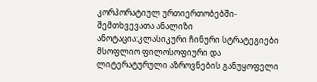კორპორატიულ ურთიერთობებში-შემთხვევათა ანალიზი
ანოტაცია:კლასიკური ჩინური სტრატეგიები მსოფლიო ფილოსოფიური და ლიტერატურული აზროვნების განუყოფელი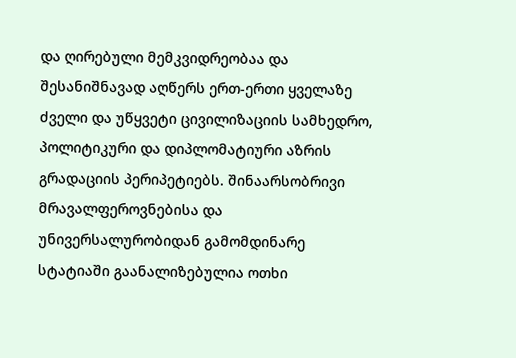და ღირებული მემკვიდრეობაა და შესანიშნავად აღწერს ერთ-ერთი ყველაზე ძველი და უწყვეტი ცივილიზაციის სამხედრო, პოლიტიკური და დიპლომატიური აზრის გრადაციის პერიპეტიებს. შინაარსობრივი მრავალფეროვნებისა და უნივერსალურობიდან გამომდინარე სტატიაში გაანალიზებულია ოთხი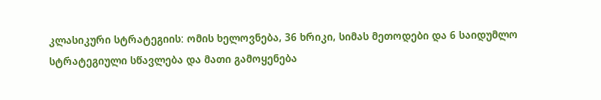კლასიკური სტრატეგიის: ომის ხელოვნება, 36 ხრიკი, სიმას მეთოდები და 6 საიდუმლო სტრატეგიული სწავლება და მათი გამოყენება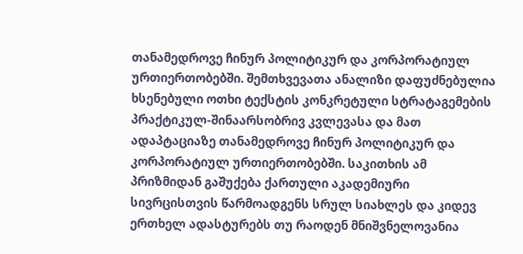თანამედროვე ჩინურ პოლიტიკურ და კორპორატიულ ურთიერთობებში. შემთხვევათა ანალიზი დაფუძნებულია ხსენებული ოთხი ტექსტის კონკრეტული სტრატაგემების პრაქტიკულ-შინაარსობრივ კვლევასა და მათ ადაპტაციაზე თანამედროვე ჩინურ პოლიტიკურ და კორპორატიულ ურთიერთობებში. საკითხის ამ პრიზმიდან გაშუქება ქართული აკადემიური სივრცისთვის წარმოადგენს სრულ სიახლეს და კიდევ ერთხელ ადასტურებს თუ რაოდენ მნიშვნელოვანია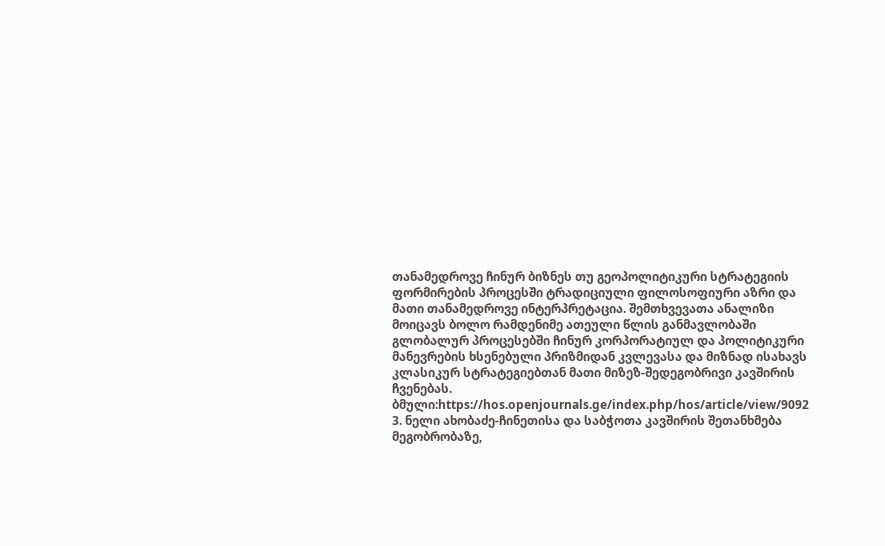თანამედროვე ჩინურ ბიზნეს თუ გეოპოლიტიკური სტრატეგიის ფორმირების პროცესში ტრადიციული ფილოსოფიური აზრი და მათი თანამედროვე ინტერპრეტაცია. შემთხვევათა ანალიზი მოიცავს ბოლო რამდენიმე ათეული წლის განმავლობაში გლობალურ პროცესებში ჩინურ კორპორატიულ და პოლიტიკური მანევრების ხსენებული პრიზმიდან კვლევასა და მიზნად ისახავს კლასიკურ სტრატეგიებთან მათი მიზეზ-შედეგობრივი კავშირის ჩვენებას.
ბმული:https://hos.openjournals.ge/index.php/hos/article/view/9092
3. ნელი ახობაძე-ჩინეთისა და საბჭოთა კავშირის შეთანხმება მეგობრობაზე,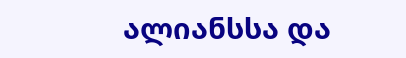ალიანსსა და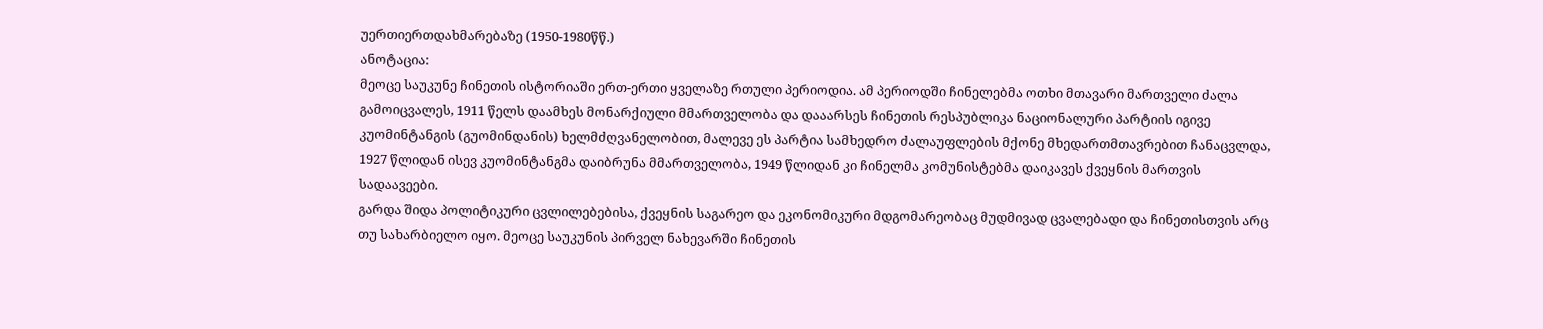უერთიერთდახმარებაზე (1950-1980წწ.)
ანოტაცია:
მეოცე საუკუნე ჩინეთის ისტორიაში ერთ-ერთი ყველაზე რთული პერიოდია. ამ პერიოდში ჩინელებმა ოთხი მთავარი მართველი ძალა გამოიცვალეს, 1911 წელს დაამხეს მონარქიული მმართველობა და დააარსეს ჩინეთის რესპუბლიკა ნაციონალური პარტიის იგივე კუომინტანგის (გუომინდანის) ხელმძღვანელობით, მალევე ეს პარტია სამხედრო ძალაუფლების მქონე მხედართმთავრებით ჩანაცვლდა, 1927 წლიდან ისევ კუომინტანგმა დაიბრუნა მმართველობა, 1949 წლიდან კი ჩინელმა კომუნისტებმა დაიკავეს ქვეყნის მართვის სადაავეები.
გარდა შიდა პოლიტიკური ცვლილებებისა, ქვეყნის საგარეო და ეკონომიკური მდგომარეობაც მუდმივად ცვალებადი და ჩინეთისთვის არც თუ სახარბიელო იყო. მეოცე საუკუნის პირველ ნახევარში ჩინეთის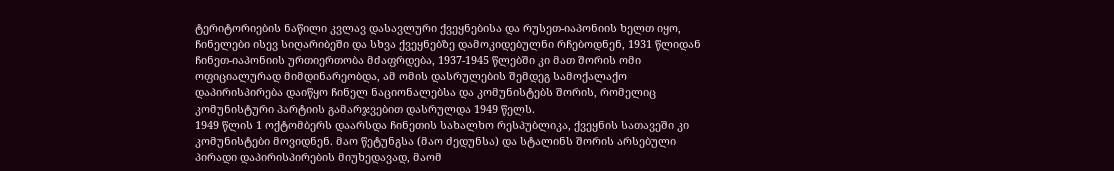ტერიტორიების ნაწილი კვლავ დასავლური ქვეყნებისა და რუსეთ-იაპონიის ხელთ იყო, ჩინელები ისევ სიღარიბეში და სხვა ქვეყნებზე დამოკიდებულნი რჩებოდნენ, 1931 წლიდან ჩინეთ-იაპონიის ურთიერთობა მძაფრდება, 1937-1945 წლებში კი მათ შორის ომი ოფიციალურად მიმდინარეობდა, ამ ომის დასრულების შემდეგ სამოქალაქო დაპირისპირება დაიწყო ჩინელ ნაციონალებსა და კომუნისტებს შორის, რომელიც კომუნისტური პარტიის გამარჯვებით დასრულდა 1949 წელს.
1949 წლის 1 ოქტომბერს დაარსდა ჩინეთის სახალხო რესპუბლიკა, ქვეყნის სათავეში კი კომუნისტები მოვიდნენ. მაო წეტუნგსა (მაო ძედუნსა) და სტალინს შორის არსებული პირადი დაპირისპირების მიუხედავად, მაომ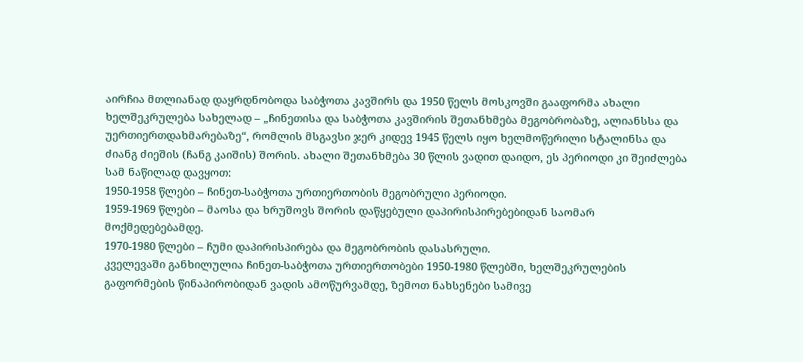აირჩია მთლიანად დაყრდნობოდა საბჭოთა კავშირს და 1950 წელს მოსკოვში გააფორმა ახალი ხელშეკრულება სახელად – „ჩინეთისა და საბჭოთა კავშირის შეთანხმება მეგობრობაზე, ალიანსსა და უერთიერთდახმარებაზე“, რომლის მსგავსი ჯერ კიდევ 1945 წელს იყო ხელმოწერილი სტალინსა და ძიანგ ძიეშის (ჩანგ კაიშის) შორის. ახალი შეთანხმება 30 წლის ვადით დაიდო, ეს პერიოდი კი შეიძლება სამ ნაწილად დავყოთ:
1950-1958 წლები – ჩინეთ-საბჭოთა ურთიერთობის მეგობრული პერიოდი.
1959-1969 წლები – მაოსა და ხრუშოვს შორის დაწყებული დაპირისპირებებიდან საომარ მოქმედებებამდე.
1970-1980 წლები – ჩუმი დაპირისპირება და მეგობრობის დასასრული.
კველევაში განხილულია ჩინეთ-საბჭოთა ურთიერთობები 1950-1980 წლებში, ხელშეკრულების გაფორმების წინაპირობიდან ვადის ამოწურვამდე, ზემოთ ნახსენები სამივე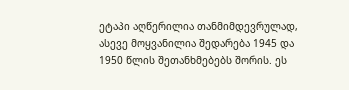ეტაპი აღწერილია თანმიმდევრულად, ასევე მოყვანილია შედარება 1945 და 1950 წლის შეთანხმებებს შორის. ეს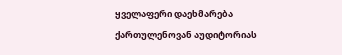ყველაფერი დაეხმარება ქართულენოვან აუდიტორიას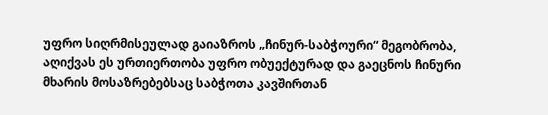უფრო სიღრმისეულად გაიაზროს „ჩინურ-საბჭოური“ მეგობრობა, აღიქვას ეს ურთიერთობა უფრო ობუექტურად და გაეცნოს ჩინური მხარის მოსაზრებებსაც საბჭოთა კავშირთან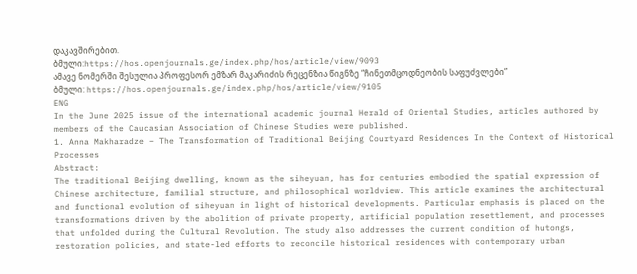დაკავშირებით.
ბმული:https://hos.openjournals.ge/index.php/hos/article/view/9093
ამავე ნომერში შესულია პროფესორ ემზარ მაკარიძის რეცენზია წიგნზე “ჩინეთმცოდნეობის საფუძვლები”
ბმული: https://hos.openjournals.ge/index.php/hos/article/view/9105
ENG
In the June 2025 issue of the international academic journal Herald of Oriental Studies, articles authored by members of the Caucasian Association of Chinese Studies were published.
1. Anna Makharadze – The Transformation of Traditional Beijing Courtyard Residences In the Context of Historical Processes
Abstract:
The traditional Beijing dwelling, known as the siheyuan, has for centuries embodied the spatial expression of Chinese architecture, familial structure, and philosophical worldview. This article examines the architectural and functional evolution of siheyuan in light of historical developments. Particular emphasis is placed on the transformations driven by the abolition of private property, artificial population resettlement, and processes that unfolded during the Cultural Revolution. The study also addresses the current condition of hutongs, restoration policies, and state-led efforts to reconcile historical residences with contemporary urban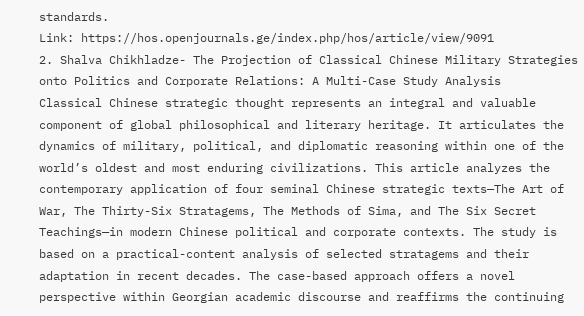standards.
Link: https://hos.openjournals.ge/index.php/hos/article/view/9091
2. Shalva Chikhladze- The Projection of Classical Chinese Military Strategies onto Politics and Corporate Relations: A Multi-Case Study Analysis
Classical Chinese strategic thought represents an integral and valuable component of global philosophical and literary heritage. It articulates the dynamics of military, political, and diplomatic reasoning within one of the world’s oldest and most enduring civilizations. This article analyzes the contemporary application of four seminal Chinese strategic texts—The Art of War, The Thirty-Six Stratagems, The Methods of Sima, and The Six Secret Teachings—in modern Chinese political and corporate contexts. The study is based on a practical-content analysis of selected stratagems and their adaptation in recent decades. The case-based approach offers a novel perspective within Georgian academic discourse and reaffirms the continuing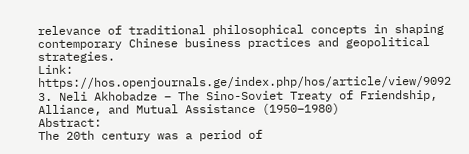relevance of traditional philosophical concepts in shaping contemporary Chinese business practices and geopolitical strategies.
Link: https://hos.openjournals.ge/index.php/hos/article/view/9092
3. Neli Akhobadze – The Sino-Soviet Treaty of Friendship, Alliance, and Mutual Assistance (1950–1980)
Abstract:
The 20th century was a period of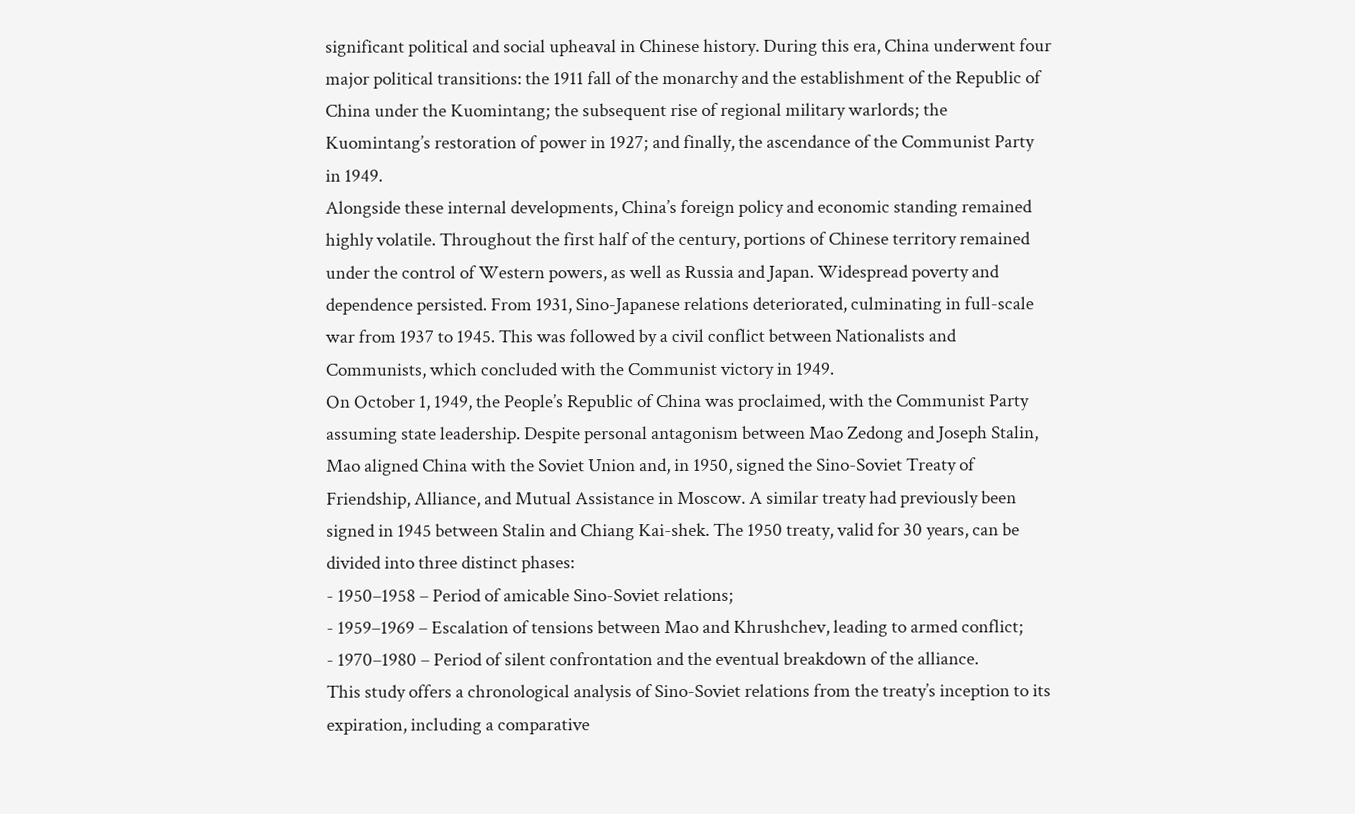significant political and social upheaval in Chinese history. During this era, China underwent four major political transitions: the 1911 fall of the monarchy and the establishment of the Republic of China under the Kuomintang; the subsequent rise of regional military warlords; the Kuomintang’s restoration of power in 1927; and finally, the ascendance of the Communist Party in 1949.
Alongside these internal developments, China’s foreign policy and economic standing remained highly volatile. Throughout the first half of the century, portions of Chinese territory remained under the control of Western powers, as well as Russia and Japan. Widespread poverty and dependence persisted. From 1931, Sino-Japanese relations deteriorated, culminating in full-scale war from 1937 to 1945. This was followed by a civil conflict between Nationalists and Communists, which concluded with the Communist victory in 1949.
On October 1, 1949, the People’s Republic of China was proclaimed, with the Communist Party assuming state leadership. Despite personal antagonism between Mao Zedong and Joseph Stalin, Mao aligned China with the Soviet Union and, in 1950, signed the Sino-Soviet Treaty of Friendship, Alliance, and Mutual Assistance in Moscow. A similar treaty had previously been signed in 1945 between Stalin and Chiang Kai-shek. The 1950 treaty, valid for 30 years, can be divided into three distinct phases:
- 1950–1958 – Period of amicable Sino-Soviet relations;
- 1959–1969 – Escalation of tensions between Mao and Khrushchev, leading to armed conflict;
- 1970–1980 – Period of silent confrontation and the eventual breakdown of the alliance.
This study offers a chronological analysis of Sino-Soviet relations from the treaty’s inception to its expiration, including a comparative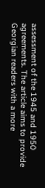assessment of the 1945 and 1950 agreements. The article aims to provide Georgian readers with a more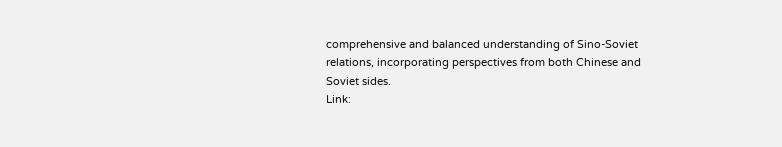comprehensive and balanced understanding of Sino-Soviet relations, incorporating perspectives from both Chinese and Soviet sides.
Link: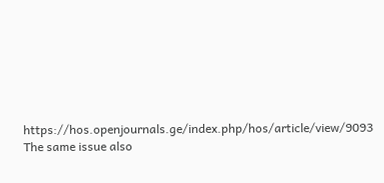https://hos.openjournals.ge/index.php/hos/article/view/9093
The same issue also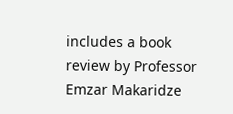includes a book review by Professor Emzar Makaridze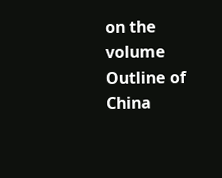on the volume Outline of China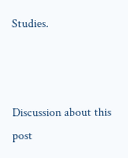Studies.



Discussion about this post